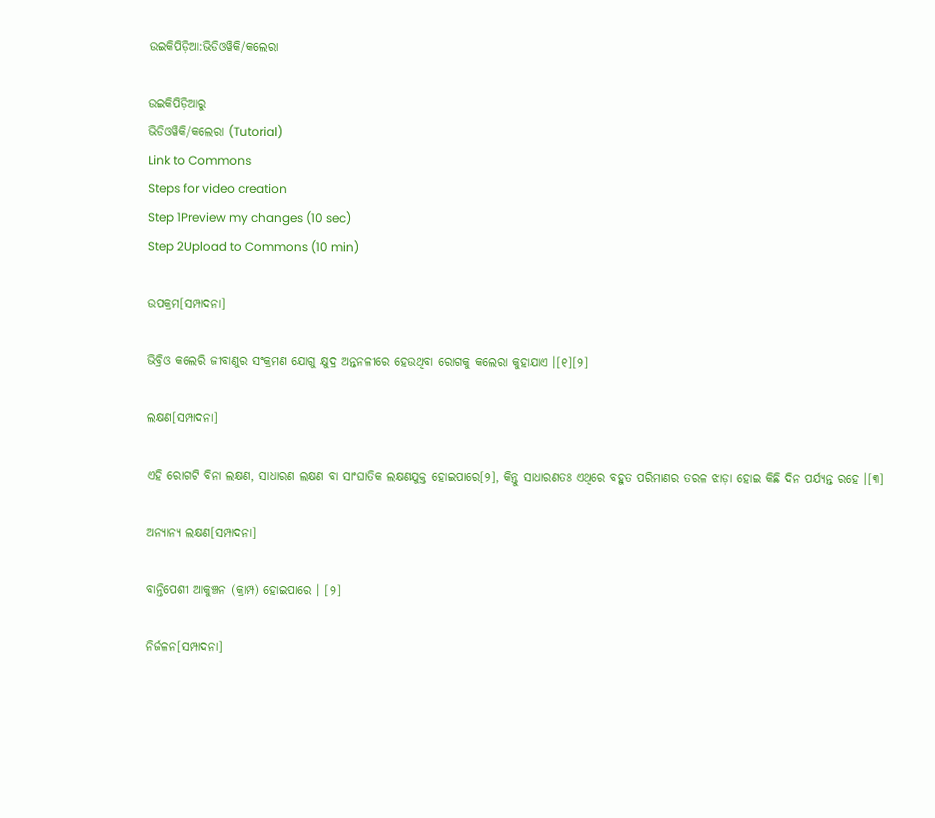ଉଇକିପିଡ଼ିଆ:ଭିଡିଓୱିକି/କଲେରା

ଉଇକିପିଡ଼ିଆ‌ରୁ
ଭିଡିଓୱିକି/କଲେରା (Tutorial)
Link to Commons
Steps for video creation
Step 1Preview my changes (10 sec)
Step 2Upload to Commons (10 min)

ଉପକ୍ରମ[ସମ୍ପାଦନା]

ଭିବ୍ରିଓ କଲେରି ଜୀବାଣୁର ସଂକ୍ରମଣ ଯୋଗୁ କ୍ଷୁଦ୍ର ଅନ୍ତନଳୀରେ ହେଉଥିବା ରୋଗକୁ କଲେରା କୁହାଯାଏ ।[୧][୨]

ଲକ୍ଷଣ[ସମ୍ପାଦନା]

ଏହି ରୋଗଟି ବିନା ଲକ୍ଷଣ, ସାଧାରଣ ଲକ୍ଷଣ ବା ସାଂଘାତିକ ଲକ୍ଷଣଯୁକ୍ତ ହୋଇପାରେ[୨], କିନ୍ତୁ ସାଧାରଣତଃ ଏଥିରେ ବ‌ହୁତ ପରିମାଣର ତରଳ ଝାଡ଼ା ହୋଇ କିଛି ଦିନ ପର୍ଯ୍ୟନ୍ତ ରହେ ।[୩]

ଅନ୍ୟାନ୍ୟ ଲକ୍ଷଣ[ସମ୍ପାଦନା]

ବାନ୍ତିପେଶୀ ଆକୁଞ୍ଚନ (କ୍ରାମ୍ପ) ହୋଇପାରେ । [୨]

ନିର୍ଜଳନ[ସମ୍ପାଦନା]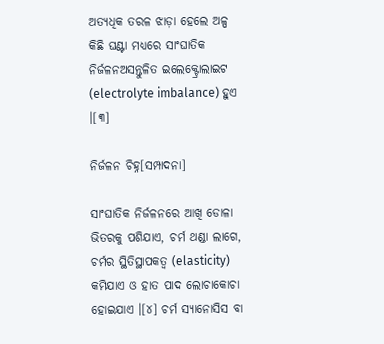ଅତ୍ୟଧିକ ତରଳ ଝାଡ଼ା ହେଲେ ଅଳ୍ପ କିଛି ଘଣ୍ଟା ମଧ୍ୟରେ ସାଂଘାତିକ ନିର୍ଜଳନଅସନ୍ତୁଳିତ ଇଲେକ୍ଟ୍ରୋଲାଇଟ (electrolyte imbalance) ହୁଏ ।[୩]

ନିର୍ଜଳନ ଚିହ୍ନ[ସମ୍ପାଦନା]

ସାଂଘାତିକ ନିର୍ଜଳନରେ ଆଖି ଡୋଳା ଭିତରକୁ ପଶିଯାଏ, ଚର୍ମ ଥଣ୍ଡା ଲାଗେ, ଚର୍ମର ସ୍ଥିତିସ୍ଥାପକତ୍ୱ (elasticity) କମିଯାଏ ଓ ହାତ ପାଦ ଲୋଚାକୋଚା ହୋଇଯାଏ ।[୪] ଚର୍ମ ସ୍ୟାନୋସିସ ବା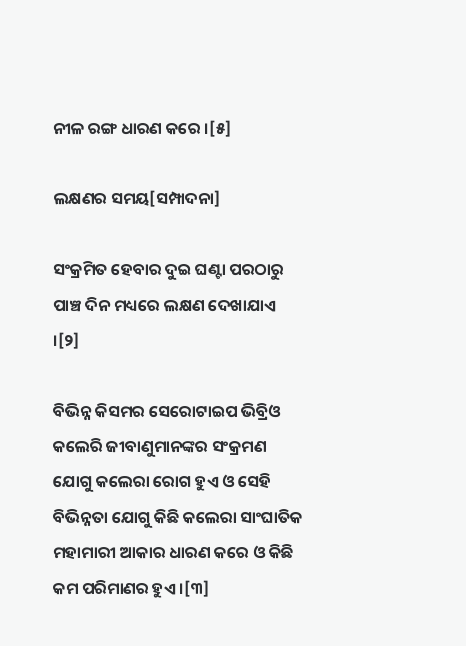ନୀଳ ରଙ୍ଗ ଧାରଣ କରେ ।[୫]

ଲକ୍ଷଣର ସମୟ[ସମ୍ପାଦନା]

ସଂକ୍ରମିତ ହେବାର ଦୁଇ ଘଣ୍ଟା ପରଠାରୁ ପାଞ୍ଚ ଦିନ ମଧ୍ୟରେ ଲକ୍ଷଣ ଦେଖାଯାଏ ।[୨]

ବିଭିନ୍ନ କିସମର ସେରୋଟାଇପ ଭିବ୍ରିଓ କଲେରି ଜୀବାଣୁମାନଙ୍କର ସଂକ୍ରମଣ ଯୋଗୁ କଲେରା ରୋଗ ହୁଏ ଓ ସେହି ବିଭିନ୍ନତା ଯୋଗୁ କିଛି କଲେରା ସାଂଘାତିକ ମହାମାରୀ ଆକାର ଧାରଣ କରେ ଓ କିଛି କମ ପରିମାଣର ହୁଏ ।[୩]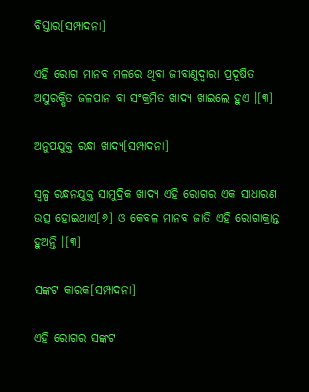ବିସ୍ତାର[ସମ୍ପାଦନା]

ଏହି ରୋଗ ମାନବ ମଳରେ ଥିବା ଜୀବାଣୁଦ୍ୱାରା ପ୍ରଦୂଷିତ ଅସୁରକ୍ଷିତ ଜଳପାନ ବା ସଂକ୍ରମିତ ଖାଦ୍ୟ ଖାଇଲେ ହୁଏ ।[୩]

ଅନୁପ‌ଯୁକ୍ତ ରନ୍ଧା ଖାଦ୍ୟ[ସମ୍ପାଦନା]

ସ୍ୱଳ୍ପ ରନ୍ଧନ‌ଯୁକ୍ତ ସାମୁଦ୍ରିକ ଖାଦ୍ୟ ଏହି ରୋଗର ଏକ ସାଧାରଣ ଉତ୍ସ ହୋଇଥାଏ[୬] ଓ କେବଳ ମାନବ ଜାତି ଏହି ରୋଗାକ୍ରାନ୍ତ ହୁଅନ୍ତି ।[୩]

ସଙ୍କଟ କାରକ[ସମ୍ପାଦନା]

ଏହି ରୋଗର ସଙ୍କଟ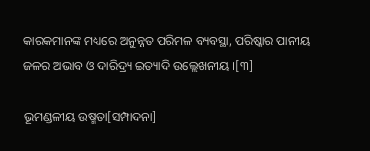କାରକମାନଙ୍କ ମଧ୍ୟରେ ଅନୁନ୍ନତ ପରିମଳ ବ୍ୟବସ୍ଥା, ପରିଷ୍କାର ପାନୀୟ ଜଳର ଅଭାବ ଓ ଦାରିଦ୍ର୍ୟ ଇତ୍ୟାଦି ଉଲ୍ଲେଖନୀୟ ।[୩]

ଭୂମଣ୍ଡଳୀୟ ଉଷ୍ମତା[ସମ୍ପାଦନା]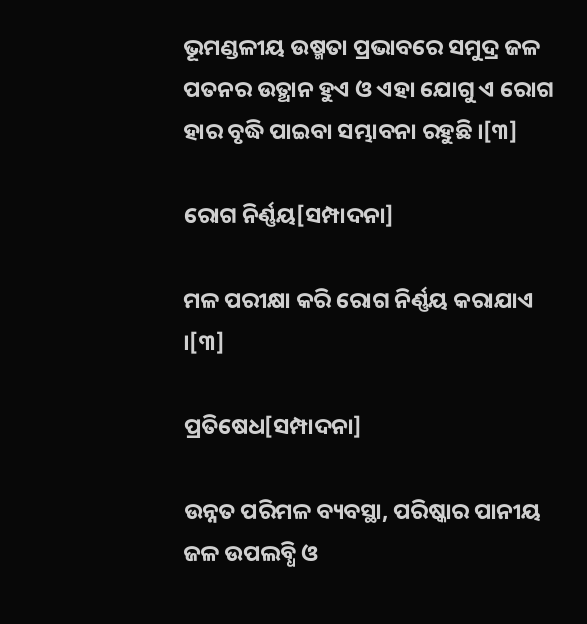ଭୂମଣ୍ଡଳୀୟ ଉଷ୍ମତା ପ୍ରଭାବରେ ସମୁଦ୍ର ଜଳ ପତନର ଉତ୍ଥାନ ହୁଏ ଓ ଏହା ଯୋଗୁ ଏ ରୋଗ ହାର ବୃଦ୍ଧି ପାଇବା ସମ୍ଭାବନା ରହୁଛି ।[୩]

ରୋଗ ନିର୍ଣ୍ଣୟ[ସମ୍ପାଦନା]

ମଳ ପରୀକ୍ଷା କରି ରୋଗ ନିର୍ଣ୍ଣୟ କରାଯାଏ ।[୩]

ପ୍ରତିଷେଧ[ସମ୍ପାଦନା]

ଉନ୍ନତ ପରିମଳ ବ୍ୟବସ୍ଥା, ପରିଷ୍କାର ପାନୀୟ ଜଳ ଉପଲବ୍ଧି ଓ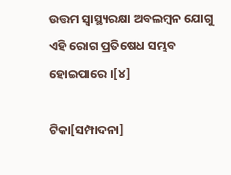ଉତ୍ତମ ସ୍ୱାସ୍ଥ୍ୟରକ୍ଷା ଅବଲମ୍ବନ ଯୋଗୁ ଏହି ରୋଗ ପ୍ରତିଷେଧ ସମ୍ଭବ ହୋଇପାରେ ।[୪]

ଟିକା[ସମ୍ପାଦନା]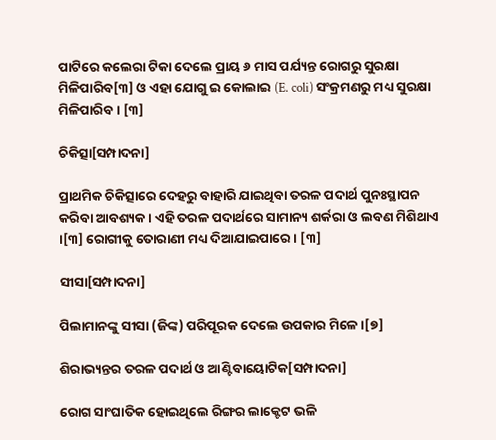ପାଟିରେ କଲେରା ଟିକା ଦେଲେ ପ୍ରାୟ ୬ ମାସ ପର୍ଯ୍ୟନ୍ତ ରୋଗରୁ ସୁରକ୍ଷା ମିଳିପାରିବ[୩] ଓ ଏହା ଯୋଗୁ ଇ କୋଲାଇ (E. coli) ସଂକ୍ରମଣରୁ ମଧ୍ୟ ସୁରକ୍ଷା ମିଳିପାରିବ । [୩]

ଚିକିତ୍ସା[ସମ୍ପାଦନା]

ପ୍ରାଥମିକ ଚିକିତ୍ସାରେ ଦେହରୁ ବାହାରି ଯାଇଥିବା ତରଳ ପଦାର୍ଥ ପୁନଃସ୍ଥାପନ କରିବା ଆବଶ୍ୟକ । ଏହି ତରଳ ପଦାର୍ଥରେ ସାମାନ୍ୟ ଶର୍କରା ଓ ଲବଣ ମିଶିଥାଏ ।[୩] ରୋଗୀକୁ ତୋରାଣୀ ମଧ୍ୟ ଦିଆଯାଇପାରେ । [୩]

ସୀସା[ସମ୍ପାଦନା]

ପିଲାମାନଙ୍କୁ ସୀସା (ଜିଙ୍କ) ପରିପୂରକ ଦେଲେ ଉପକାର ମିଳେ ।[୭]

ଶିରାଭ୍ୟନ୍ତର ତରଳ ପଦାର୍ଥ ଓ ଆଣ୍ଟିବାୟୋଟିକ[ସମ୍ପାଦନା]

ରୋଗ ସାଂଘାତିକ ହୋଇଥିଲେ ରିଙ୍ଗର ଲାକ୍ଟେଟ ଭଳି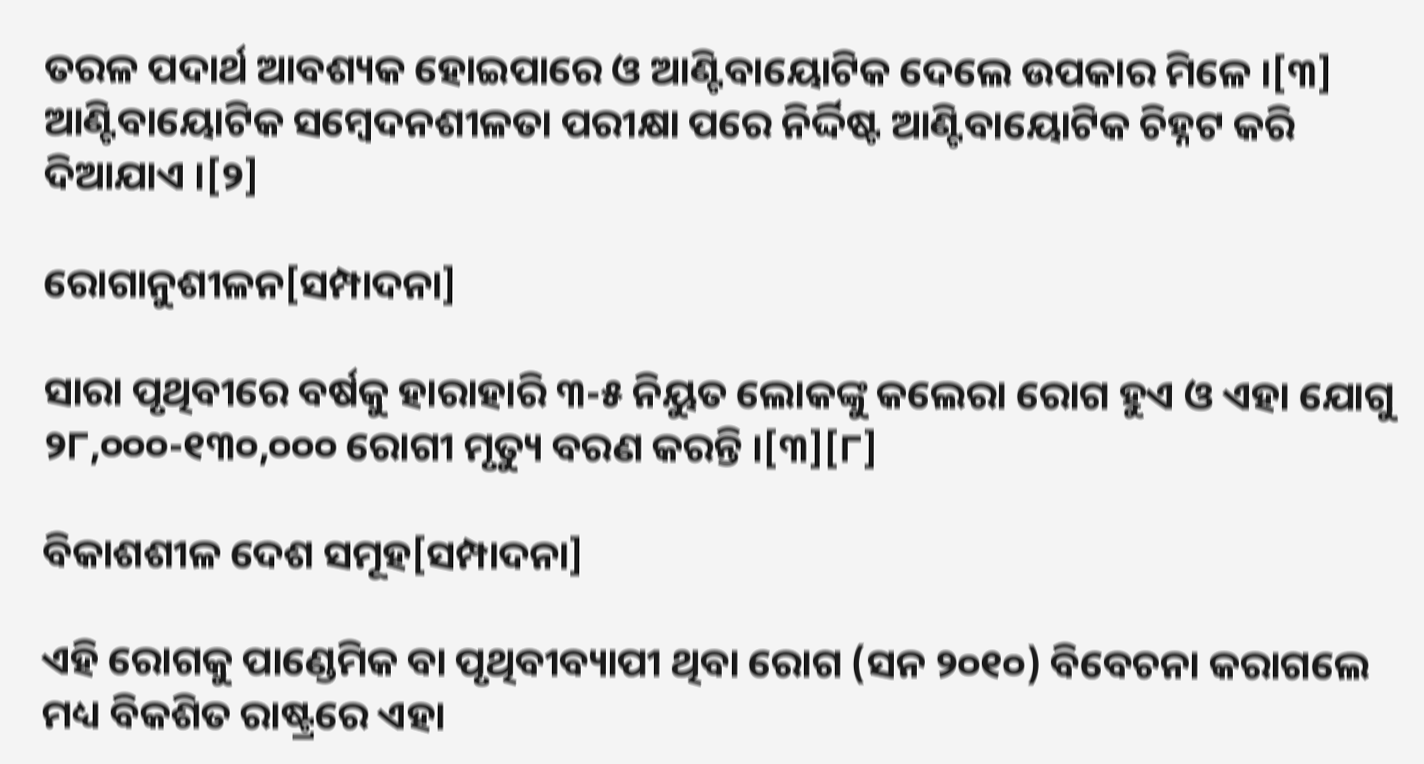ତରଳ ପଦାର୍ଥ ଆବଶ୍ୟକ ହୋଇପାରେ ଓ ଆଣ୍ଟିବାୟୋଟିକ ଦେଲେ ଉପକାର ମିଳେ ।[୩] ଆଣ୍ଟିବାୟୋଟିକ ସମ୍ବେଦନଶୀଳତା ପରୀକ୍ଷା ପରେ ନିର୍ଦ୍ଦିଷ୍ଟ ଆଣ୍ଟିବାୟୋଟିକ ଚିହ୍ନଟ କରି ଦିଆଯାଏ ।[୨]

ରୋଗାନୁଶୀଳନ[ସମ୍ପାଦନା]

ସାରା ପୃଥିବୀରେ ବର୍ଷକୁ ହାରାହାରି ୩-୫ ନିୟୁତ ଲୋକଙ୍କୁ କଲେରା ରୋଗ ହୁଏ ଓ ଏହା ଯୋଗୁ ୨୮,୦୦୦-୧୩୦,୦୦୦ ରୋଗୀ ମୃତ୍ୟୁ ବରଣ କରନ୍ତି ।[୩][୮]

ବିକାଶଶୀଳ ଦେଶ ସମୂହ[ସମ୍ପାଦନା]

ଏହି ରୋଗକୁ ପାଣ୍ଡେମିକ ବା ପୃଥିବୀବ୍ୟାପୀ ଥିବା ରୋଗ (ସନ ୨୦୧୦) ବିବେଚନା କରାଗଲେ ମଧ୍ୟ ବିକଶିତ ରାଷ୍ଟ୍ରରେ ଏହା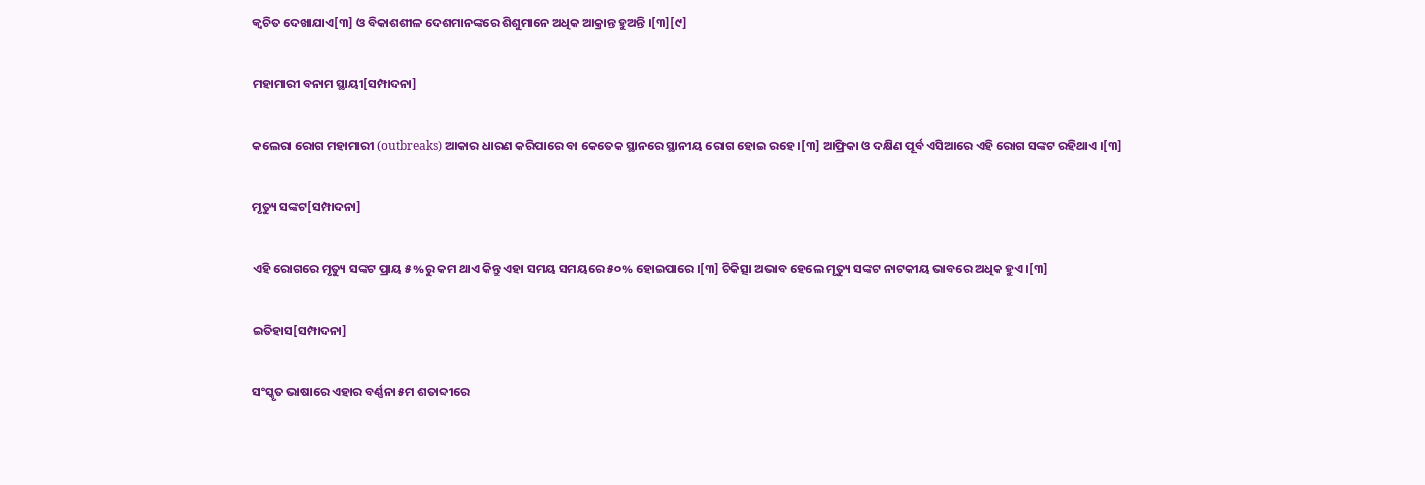କ୍ଵଚିତ ଦେଖାଯାଏ[୩] ଓ ବିକାଶଶୀଳ ଦେଶମାନଙ୍କରେ ଶିଶୁମାନେ ଅଧିକ ଆକ୍ରାନ୍ତ ହୁଅନ୍ତି ।[୩][୯]

ମହାମାରୀ ବନାମ ସ୍ଥାୟୀ[ସମ୍ପାଦନା]

କଲେରା ରୋଗ ମହାମାରୀ (outbreaks) ଆକାର ଧାରଣ କରିପାରେ ବା କେତେକ ସ୍ଥାନରେ ସ୍ଥାନୀୟ ରୋଗ ହୋଇ ରହେ ।[୩] ଆଫ୍ରିକା ଓ ଦକ୍ଷିଣ ପୂର୍ବ ଏସିଆରେ ଏହି ରୋଗ ସଙ୍କଟ ରହିଥାଏ ।[୩]

ମୃତ୍ୟୁ ସଙ୍କଟ[ସମ୍ପାଦନା]

ଏହି ରୋଗରେ ମୃତ୍ୟୁ ସଙ୍କଟ ପ୍ରାୟ ୫%ରୁ କମ ଥାଏ କିନ୍ତୁ ଏହା ସମୟ ସମୟରେ ୫୦% ହୋଇପାରେ ।[୩] ଚିକିତ୍ସା ଅଭାବ ହେଲେ ମୃତ୍ୟୁ ସଙ୍କଟ ନାଟକୀୟ ଭାବରେ ଅଧିକ ହୁଏ ।[୩]

ଇତିହାସ[ସମ୍ପାଦନା]

ସଂସ୍କୃତ ଭାଷାରେ ଏହାର ବର୍ଣ୍ଣନା ୫ମ ଶତାବ୍ଦୀରେ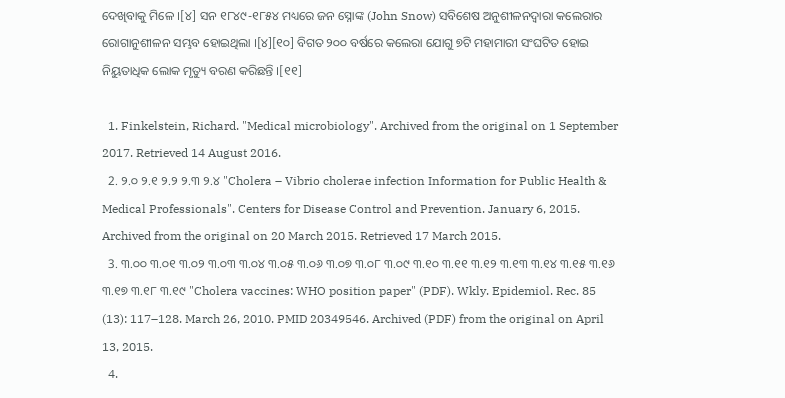ଦେଖିବାକୁ ମିଳେ ।[୪] ସନ ୧୮୪୯-୧୮୫୪ ମଧ୍ୟରେ ଜନ ସ୍ନୋଙ୍କ (John Snow) ସବିଶେଷ ଅନୁଶୀଳନଦ୍ଵାରା କଲେରାର ରୋଗାନୁଶୀଳନ ସମ୍ଭବ ହୋଇଥିଲା ।[୪][୧୦] ବିଗତ ୨୦୦ ବର୍ଷରେ କଲେରା ଯୋଗୁ ୭ଟି ମହାମାରୀ ସଂଘଟିତ ହୋଇ ନିୟୁତାଧିକ ଲୋକ ମୃତ୍ୟୁ ବରଣ କରିଛନ୍ତି ।[୧୧]

  1. Finkelstein, Richard. "Medical microbiology". Archived from the original on 1 September 2017. Retrieved 14 August 2016.
  2. ୨.୦ ୨.୧ ୨.୨ ୨.୩ ୨.୪ "Cholera – Vibrio cholerae infection Information for Public Health & Medical Professionals". Centers for Disease Control and Prevention. January 6, 2015. Archived from the original on 20 March 2015. Retrieved 17 March 2015.
  3. ୩.୦୦ ୩.୦୧ ୩.୦୨ ୩.୦୩ ୩.୦୪ ୩.୦୫ ୩.୦୬ ୩.୦୭ ୩.୦୮ ୩.୦୯ ୩.୧୦ ୩.୧୧ ୩.୧୨ ୩.୧୩ ୩.୧୪ ୩.୧୫ ୩.୧୬ ୩.୧୭ ୩.୧୮ ୩.୧୯ "Cholera vaccines: WHO position paper" (PDF). Wkly. Epidemiol. Rec. 85 (13): 117–128. March 26, 2010. PMID 20349546. Archived (PDF) from the original on April 13, 2015.
  4.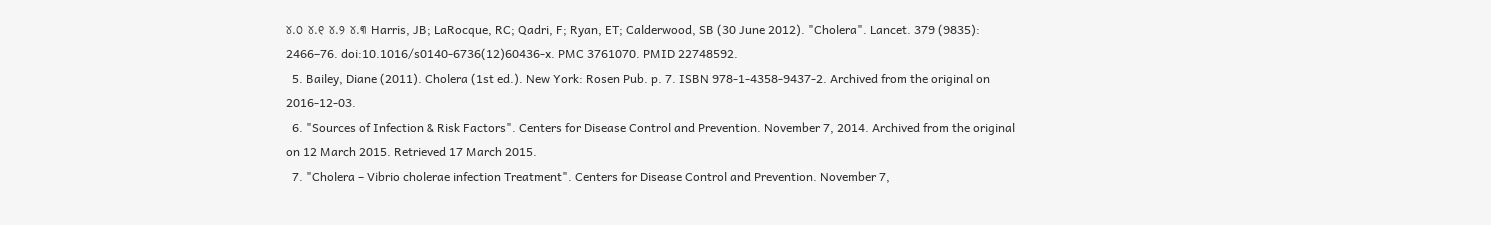୪.୦ ୪.୧ ୪.୨ ୪.୩ Harris, JB; LaRocque, RC; Qadri, F; Ryan, ET; Calderwood, SB (30 June 2012). "Cholera". Lancet. 379 (9835): 2466–76. doi:10.1016/s0140-6736(12)60436-x. PMC 3761070. PMID 22748592.
  5. Bailey, Diane (2011). Cholera (1st ed.). New York: Rosen Pub. p. 7. ISBN 978-1-4358-9437-2. Archived from the original on 2016-12-03.
  6. "Sources of Infection & Risk Factors". Centers for Disease Control and Prevention. November 7, 2014. Archived from the original on 12 March 2015. Retrieved 17 March 2015.
  7. "Cholera – Vibrio cholerae infection Treatment". Centers for Disease Control and Prevention. November 7,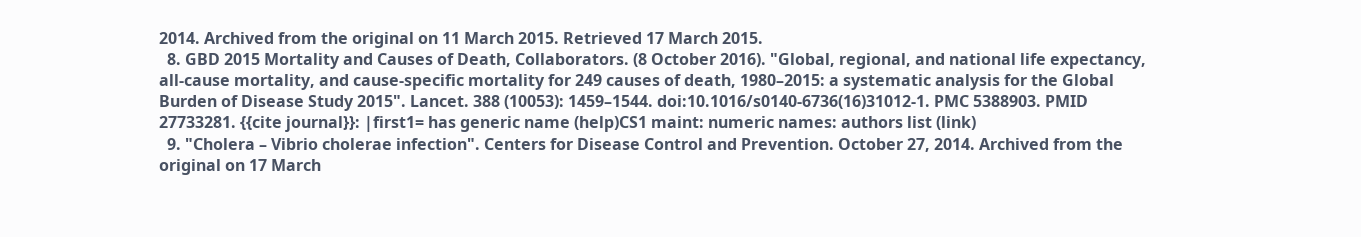2014. Archived from the original on 11 March 2015. Retrieved 17 March 2015.
  8. GBD 2015 Mortality and Causes of Death, Collaborators. (8 October 2016). "Global, regional, and national life expectancy, all-cause mortality, and cause-specific mortality for 249 causes of death, 1980–2015: a systematic analysis for the Global Burden of Disease Study 2015". Lancet. 388 (10053): 1459–1544. doi:10.1016/s0140-6736(16)31012-1. PMC 5388903. PMID 27733281. {{cite journal}}: |first1= has generic name (help)CS1 maint: numeric names: authors list (link)
  9. "Cholera – Vibrio cholerae infection". Centers for Disease Control and Prevention. October 27, 2014. Archived from the original on 17 March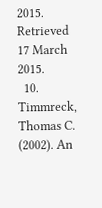2015. Retrieved 17 March 2015.
  10. Timmreck, Thomas C. (2002). An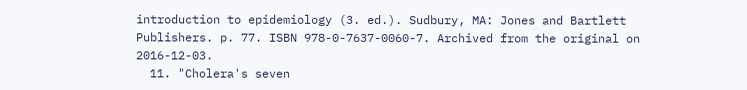introduction to epidemiology (3. ed.). Sudbury, MA: Jones and Bartlett Publishers. p. 77. ISBN 978-0-7637-0060-7. Archived from the original on 2016-12-03.
  11. "Cholera's seven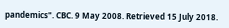pandemics". CBC. 9 May 2008. Retrieved 15 July 2018.